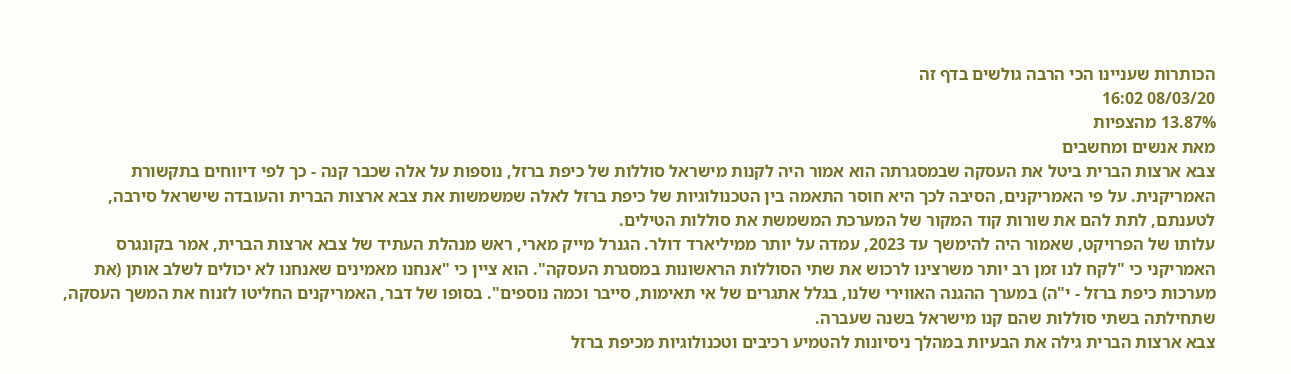הכותרות שעניינו הכי הרבה גולשים בדף זה
08/03/20 16:02
13.87% מהצפיות
מאת אנשים ומחשבים
צבא ארצות הברית ביטל את העסקה שבמסגרתה הוא אמור היה לקנות מישראל סוללות של כיפת ברזל, נוספות על אלה שכבר קנה - כך לפי דיווחים בתקשורת האמריקנית. על פי האמריקנים, הסיבה לכך היא חוסר התאמה בין הטכנולוגיות של כיפת ברזל לאלה שמשמשות את צבא ארצות הברית והעובדה שישראל סירבה, לטענתם, לתת להם את שורות קוד המקור של המערכת המשמשת את סוללות הטילים.
עלותו של הפרויקט, שאמור היה להימשך עד 2023, עמדה על יותר ממיליארד דולר. הגנרל מייק מארי, ראש מנהלת העתיד של צבא ארצות הברית, אמר בקונגרס האמריקני כי "לקח לנו זמן רב יותר משרצינו לרכוש את שתי הסוללות הראשונות במסגרת העסקה". הוא ציין כי "אנחנו מאמינים שאנחנו לא יכולים לשלב אותן (את מערכות כיפת ברזל - י"ה) במערך ההגנה האווירי שלנו, בגלל אתגרים של אי תאימות, סייבר וכמה נוספים". בסופו של דבר, האמריקנים החליטו לזנוח את המשך העסקה, שתחילתה בשתי סוללות שהם קנו מישראל בשנה שעברה.
צבא ארצות הברית גילה את הבעיות במהלך ניסיונות להטמיע רכיבים וטכנולוגיות מכיפת ברזל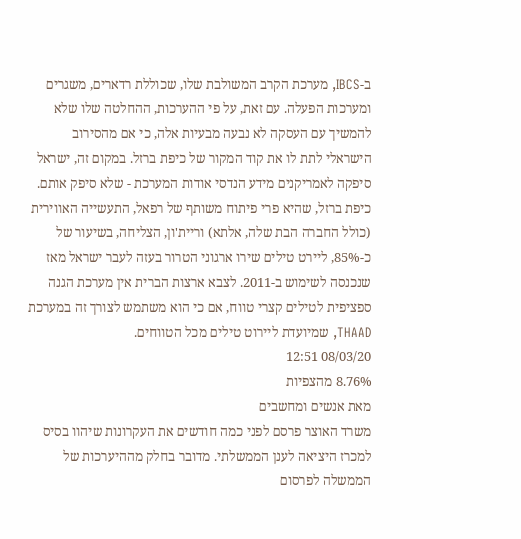ב-IBCS, מערכת הקרב המשולבת שלו, שכוללת רדארים, משגרים ומערכות הפעלה. עם זאת, על פי ההערכות, ההחלטה שלו שלא להמשיך עם העסקה לא נבעה מבעיות אלה, כי אם מהסירוב הישראלי לתת לו את קוד המקור של כיפת ברזל. במקום זה, ישראל סיפקה לאמריקנים מידע הנדסי אודות המערכת - שלא סיפק אותם.
כיפת ברזל, שהיא פרי פיתוח משותף של רפאל, התעשייה האווירית (כולל החברה הבת שלה, אלתא) וריית'ון, הצליחה, בשיעור של כ-85%, ליירט טילים שירו ארגוני הטרור בעזה לעבר ישראל מאז שנכנסה לשימוש ב-2011. לצבא ארצות הברית אין מערכת הגנה ספציפית לטילים קצרי טווח, אם כי הוא משתמש לצורך זה במערכת THAAD, שמיועדת ליירוט טילים מכל הטווחים.
08/03/20 12:51
8.76% מהצפיות
מאת אנשים ומחשבים
משרד האוצר פרסם לפני כמה חודשים את העקרונות שיהוו בסיס למכרז היציאה לענן הממשלתי. מדובר בחלק מההיערכות של הממשלה לפרסום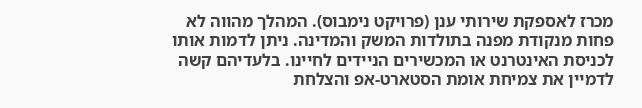מכרז לאספקת שירותי ענן (פרויקט נימבוס). המהלך מהווה לא פחות מנקודת מפנה בתולדות המשק והמדינה. ניתן לדמות אותו לכניסת האינטרנט או המכשירים הניידים לחיינו. בלעדיהם קשה לדמיין את צמיחת אומת הסטארט-אפ והצלחת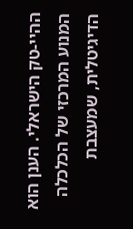ההיי-טק הישראלי. הענן הוא המנוע המרכזי של הכלכלה הדיגיטלית, שמעצבת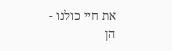את חיי כולנו - הן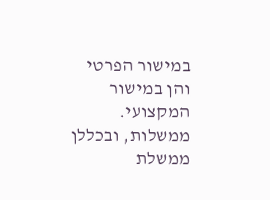במישור הפרטי והן במישור המקצועי.
ממשלות, ובכללן ממשלת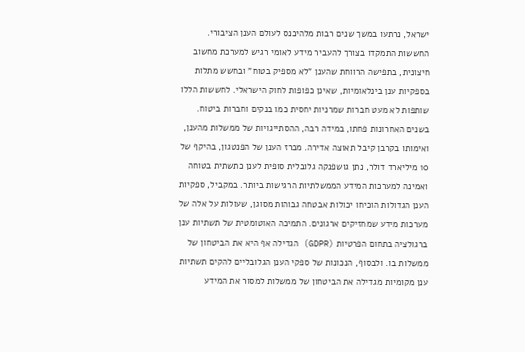ישראל, נרתעו במשך שנים רבות מלהיכנס לעולם הענן הציבורי. החששות התמקדו בצורך להעביר מידע לאומי רגיש למערכת מחשוב חיצונית, בתפישה הרווחת שהענן "לא מספיק בטוח" ובחשש מתלות בספקיות ענן בינלאומיות, שאינן כפופות לחוק הישראלי. לחששות הללו שותפות לא מעט חברות שמרניות יחסית כמו בנקים וחברות ביטוח.
בשנים האחרונות פחתו, במידה רבה, ההסתייגויות של ממשלות מהענן, ואימותו בקרבן קיבל תאוצה אדירה. מכרז הענן של הפנטגון, בהיקף של 10 מיליארד דולר, נתן גושפנקה גלובלית סופית לענן כתשתית בטוחה ואמינה למערכות המידע הממשלתיות הרגישות ביותר. במקביל, ספקיות הענן הגדולות הוכיחו יכולות אבטחה גבוהות מסוגן, שעולות על אלה של מערכות מידע שמחזיקים ארגונים. התמיכה האוטומטית של תשתיות ענן ברגולציה בתחום הפרטיות (GDPR) הגדילה אף היא את הביטחון של ממשלות בו. ולבסוף, הנכונות של ספקי הענן הגלובליים להקים תשתיות ענן מקומיות מגדילה את הביטחון של ממשלות למסור את המידע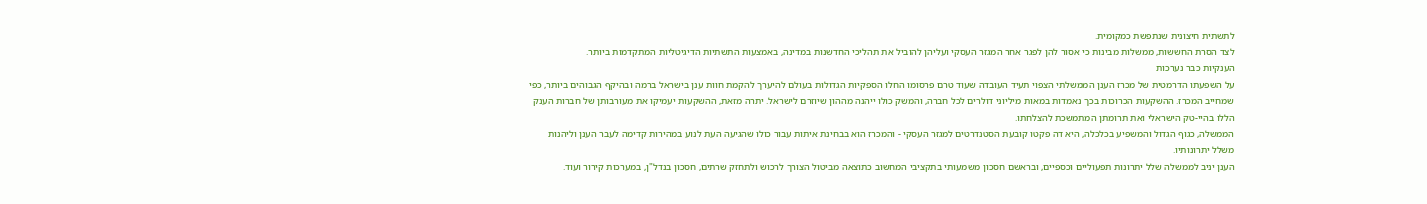לתשתית חיצונית שנתפשת כמקומית.
לצד הסרת החששות, ממשלות מבינות כי אסור להן לפגר אחר המגזר העסקי ועליהן להוביל את תהליכי החדשנות במדינה, באמצעות התשתיות הדיגיטליות המתקדמות ביותר.
הענקיות כבר נערכות
על השפעתו הדרמטית של מכרז הענן הממשלתי הצפוי תעיד העובדה שעוד טרם פרסומו החלו הספקיות הגדולות בעולם להיערך להקמת חוות ענן בישראל ברמה ובהיקף הגבוהים ביותר, כפי שמחייב המכרז. ההשקעות הכרוכות בכך נאמדות במאות מיליוני דולרים לכל חברה, והמשק כולו ייהנה מההון שיוזרם לישראל. יתרה מזאת, ההשקעות יעמיקו את מעורבותן של חברות הענק הללו בהיי-טק הישראלי ואת תרומתן המתמשכת להצלחתו.
הממשלה, כגוף הגדול והמשפיע בכלכלה, היא דה פקטו קובעת הסטנדרטים למגזר העסקי - והמכרז הוא בבחינת איתות עבור כולו שהגיעה העת לנוע במהירות קדימה לעבר הענן וליהנות משלל יתרונותיו.
הענן יניב לממשלה שלל יתרונות תפעוליים וכספיים, ובראשם חסכון משמעותי בתקציבי המחשוב כתוצאה מביטול הצורך לרכוש ולתחזק שרתים, חסכון בנדל"ן, במערכות קירור ועוד.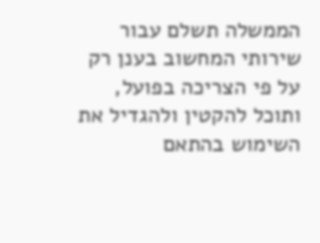הממשלה תשלם עבור שירותי המחשוב בענן רק על פי הצריכה בפועל, ותוכל להקטין ולהגדיל את השימוש בהתאם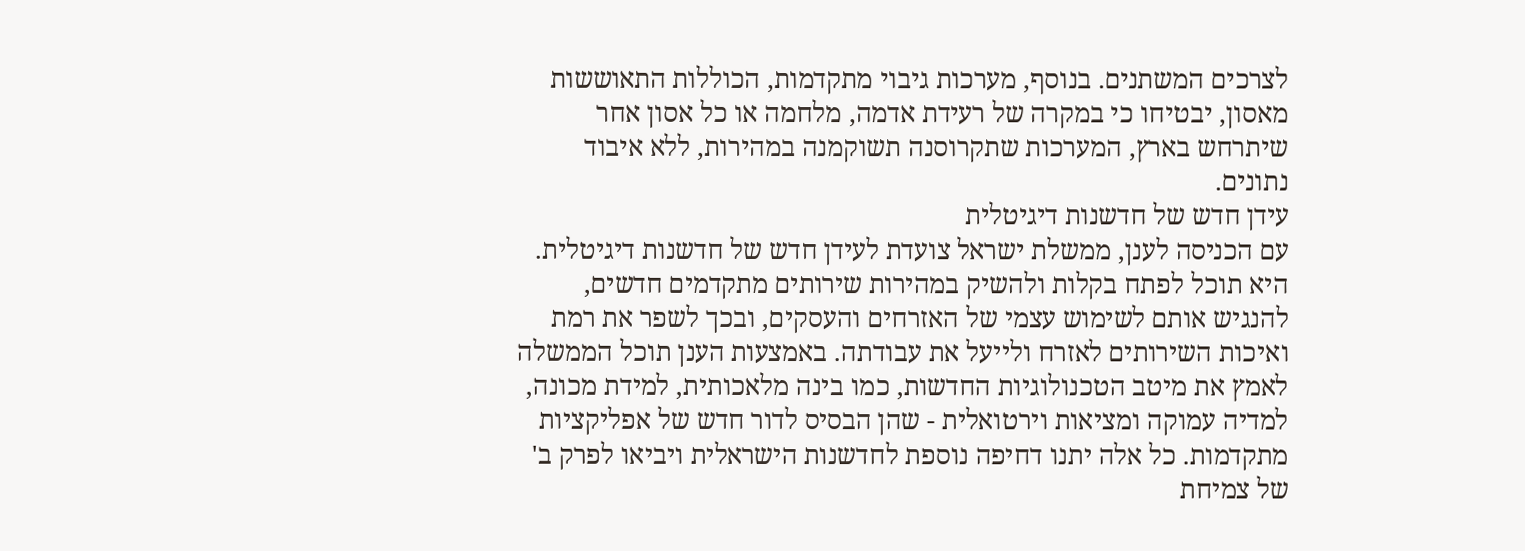לצרכים המשתנים. בנוסף, מערכות גיבוי מתקדמות, הכוללות התאוששות מאסון, יבטיחו כי במקרה של רעידת אדמה, מלחמה או כל אסון אחר שיתרחש בארץ, המערכות שתקרוסנה תשוקמנה במהירות, ללא איבוד נתונים.
עידן חדש של חדשנות דיגיטלית
עם הכניסה לענן, ממשלת ישראל צועדת לעידן חדש של חדשנות דיגיטלית. היא תוכל לפתח בקלות ולהשיק במהירות שירותים מתקדמים חדשים, להנגיש אותם לשימוש עצמי של האזרחים והעסקים, ובכך לשפר את רמת ואיכות השירותים לאזרח ולייעל את עבודתה. באמצעות הענן תוכל הממשלה לאמץ את מיטב הטכנולוגיות החדשות, כמו בינה מלאכותית, למידת מכונה, למדיה עמוקה ומציאות וירטואלית - שהן הבסיס לדור חדש של אפליקציות מתקדמות. כל אלה יתנו דחיפה נוספת לחדשנות הישראלית ויביאו לפרק ב' של צמיחת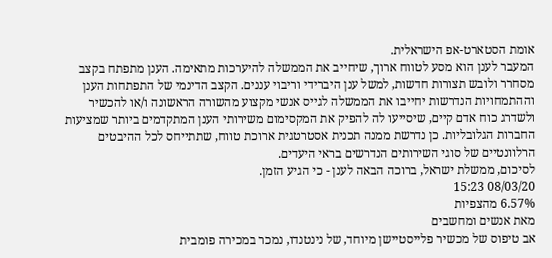אומת הסטארט-אפ הישראלית.
המעבר לענן הוא מסע לטווח ארוך, שיחייב את הממשלה להיערכות מתאימה. הענן מתפתח בקצב מסחרר ולובש תצורות חדשות, למשל ענן היברידי וריבוי עננים. הקצב הדינמי של התפתחות הענן וההתמחויות הנדרשות יחייבו את הממשלה לגייס אנשי מקצוע מהשורה הראשונה ו/או להכשיר ולשדרג כוח אדם קיים, שיסייעו לה להפיק את המקסימום משירותי הענן המתקדמים ביותר שמציעות החברות הגלובליות. כן נדרשת ממנה תכנית אסטרטגית ארוכת טווח, שתתייחס לכל ההיבטים הרלוונטיים של סוגי השירותים הנדרשים בראי היעדים.
לסיכום, ממשלת ישראל, ברוכה הבאה לענן - כי הגיע הזמן.
08/03/20 15:23
6.57% מהצפיות
מאת אנשים ומחשבים
אב טיפוס של מכשיר פלייסטיישן מיוחד, של נינטנדו, נמכר במכירה פומבית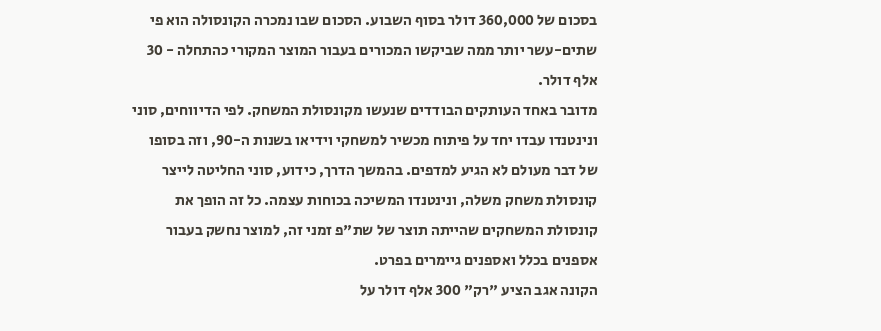בסכום של 360,000 דולר בסוף השבוע. הסכום שבו נמכרה הקונסולה הוא פי שתים-עשר יותר ממה שביקשו המכורים בעבור המוצר המקורי כהתחלה - 30 אלף דולר.
מדובר באחד העותקים הבודדים שנעשו מקונסולת המשחק. לפי הדיווחים, סוני ונינטנדו עבדו יחד על פיתוח מכשיר למשחקי וידיאו בשנות ה-90, וזה בסופו של דבר מעולם לא הגיע למדפים. בהמשך הדרך, כידוע, סוני החליטה לייצר קונסולת משחק משלה, ונינטנדו המשיכה בכוחות עצמה. כל זה הופך את קונסולת המשחקים שהייתה תוצר של שת"פ זמני זה, למוצר נחשק בעבור אספנים בכלל ואספנים גיימרים בפרט.
הקונה אגב הציע "רק" 300 אלף דולר על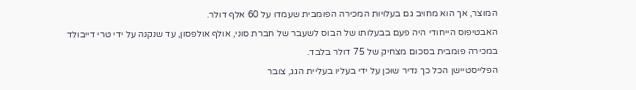המוצר, אך הוא מחויב גם בעלויות המכירה הפומבית שעמדו על 60 אלף דולר.
האבטיפוס הייחודי היה פעם בבעלותו של הבוס לשעבר של חברת סוני, אולף אולפסון, עד שנקנה על ידי טרי דייבולד במכירה פומבית בסכום מצחיק של 75 דולר בלבד.
הפלייסטיישן הכל כך נדיר שוּכן על ידי בעליו בעליית הגג, צובר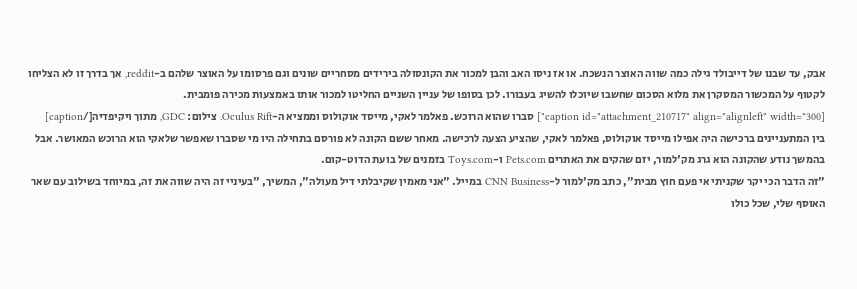אבק, עד שבנו של דייבולד גילה כמה שווה האוצר הנשכח. או אז ניסו האב והבן למכור את הקונסולה בירידים מסחריים שונים וגם פרסומו על האוצר שלהם ב-reddit, אך בדרך זו לא הצליחו לקטוף על המכשור המסקרן את מלוא הסכום שחשבו שיוכלו להשיג בעבורו. לכן בסופו של עניין השניים החליטו למכור אותו באמצעות מכירה פומבית.
[caption id="attachment_210717" align="alignleft" width="300"] סברו שהוא הרוכש. פאלמר לאקי, מייסד אוקולוס וממציא ה-Oculus Rift. צילום: GDC, מתוך ויקיפדיה[/caption]
בין המתעניינים ברכישה היה אפילו מייסד אוקולוס, פאלמר לאקי, שהציע הצעה לרכישה. מאחר ששם הקונה לא פורסם בתחילה היו מי שסברו שאפשר שלאקי הוא הרוכש המאושר. אבל בהמשך נודע שהקונה הוא גרג מק'למור, יזם שהקים את האתרים Pets.com ו-Toys.com בזמנים של בועת הדוט-קום.
"זה הדבר הכי יקר שקניתי אי פעם חוץ מבית", כתב מק'למור ל-CNN Business במייל. "אני מאמין שקיבלתי דיל מעולה", המשיך, "בעיניי זה היה שווה את זה, במיוחד בשילוב עם שאר האוסף שלי, שכל כולו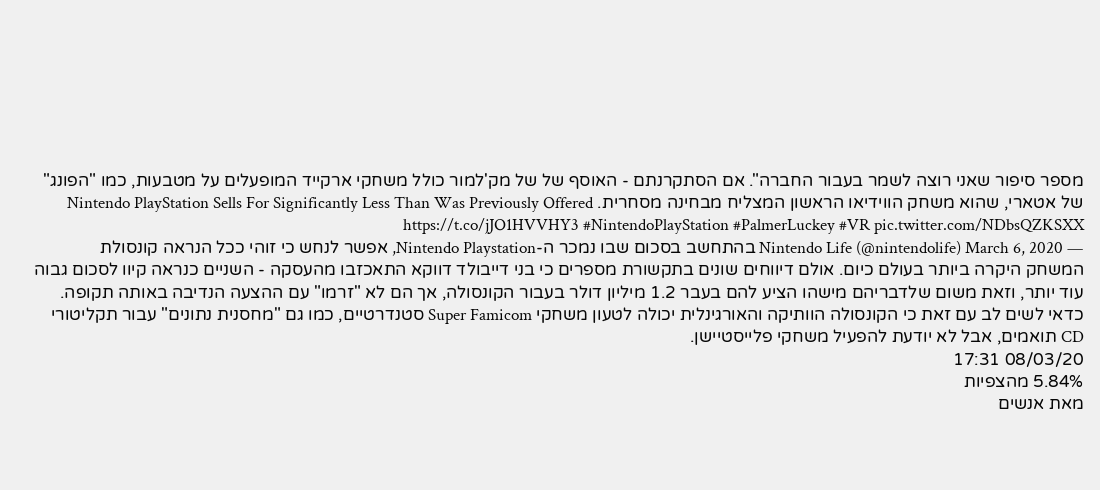מספר סיפור שאני רוצה לשמר בעבור החברה". אם הסתקרנתם - האוסף של של מק'למור כולל משחקי ארקייד המופעלים על מטבעות, כמו "הפונג" של אטארי, שהוא משחק הווידיאו הראשון המצליח מבחינה מסחרית. Nintendo PlayStation Sells For Significantly Less Than Was Previously Offered https://t.co/jJO1HVVHY3 #NintendoPlayStation #PalmerLuckey #VR pic.twitter.com/NDbsQZKSXX
— Nintendo Life (@nintendolife) March 6, 2020 בהתחשב בסכום שבו נמכר ה-Nintendo Playstation, אפשר לנחש כי זוהי ככל הנראה קונסולת המשחק היקרה ביותר בעולם כיום. אולם דיווחים שונים בתקשורת מספרים כי בני דייבולד דווקא התאכזבו מהעסקה - השניים כנראה קיוו לסכום גבוה עוד יותר, וזאת משום שלדבריהם מישהו הציע להם בעבר 1.2 מיליון דולר בעבור הקונסולה, אך הם לא "זרמו" עם ההצעה הנדיבה באותה תקופה.
כדאי לשים לב עם זאת כי הקונסולה הוותיקה והאורגינלית יכולה לטעון משחקי Super Famicom סטנדרטיים, כמו גם "מחסנית נתונים" עבור תקליטורי CD תואמים, אבל לא יודעת להפעיל משחקי פלייסטיישן.
08/03/20 17:31
5.84% מהצפיות
מאת אנשים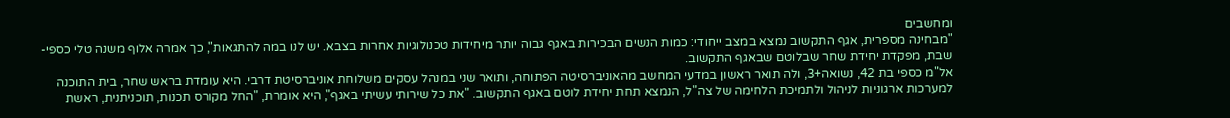ומחשבים
"מבחינה מספרית, אגף התקשוב נמצא במצב ייחודי: כמות הנשים הבכירות באגף גבוה יותר מיחידות טכנולוגיות אחרות בצבא. יש לנו במה להתגאות", כך אמרה אלוף משנה טלי כספי-שבת, מפקדת יחידת שחר שבלוטם שבאגף התקשוב.
אל"מ כספי בת 42, נשואה+3, ולה תואר ראשון במדעי המחשב מהאוניברסיטה הפתוחה, ותואר שני במנהל עסקים משלוחת אוניברסיטת דרבי. היא עומדת בראש שחר, בית התוכנה למערכות ארגוניות לניהול ולתמיכת הלחימה של צה"ל, הנמצא תחת יחידת לוטם באגף התקשוב. "את כל שירותי עשיתי באגף", היא אומרת, "החל מקורס תכנות, תוכניתנית, ראשת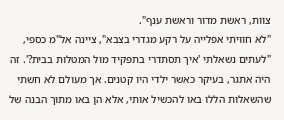צוות, ראשת מדור וראשת ענף".
"לא חוויתי אפלייה על רקע מגדרי בצבא", ציינה אל"מ כספי, "לעתים נשאלתי 'איך תסתדרי בתפקיד מול המטלות בבית?'. זה היה אתגר, בעיקר כאשר ילדי היו קטנים. אך מעולם לא חשתי שהשאלות הללו באו להכשיל אותי, אלא הן באו מתוך הבנה של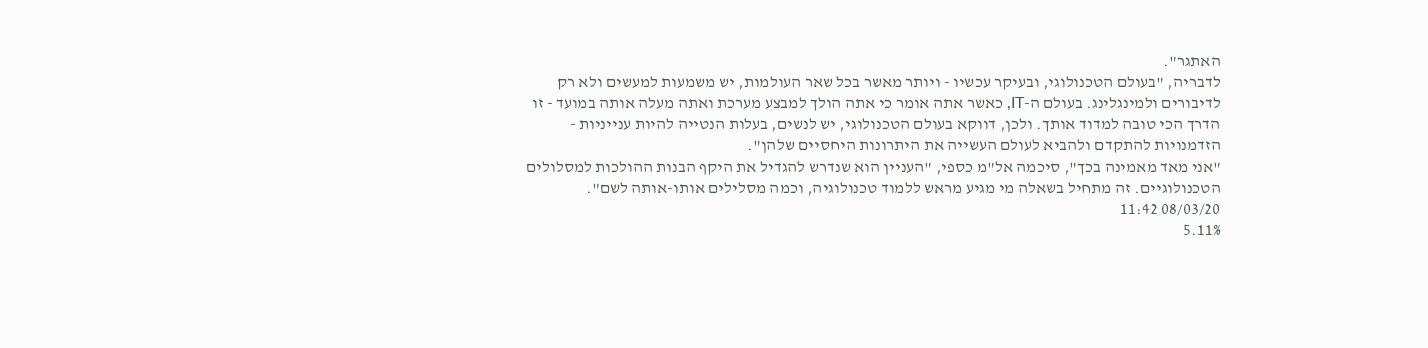האתגר".
לדבריה, "בעולם הטכנולוגי, ובעיקר עכשיו - ויותר מאשר בכל שאר העולמות, יש משמעות למעשים ולא רק לדיבורים ולמינגלינג. בעולם ה-IT, כאשר אתה אומר כי אתה הולך למבצע מערכת ואתה מעלה אותה במועד - זו הדרך הכי טובה למדוד אותך. ולכן, דווקא בעולם הטכנולוגי, יש לנשים, בעלות הנטייה להיות ענייניות - הזדמנויות להתקדם ולהביא לעולם העשייה את היתרונות היחסיים שלהן".
"אני מאד מאמינה בכך", סיכמה אל"מ כספי, "העניין הוא שנדרש להגדיל את היקף הבנות ההולכות למסלולים הטכנולוגיים. זה מתחיל בשאלה מי מגיע מראש ללמוד טכנולוגיה, וכמה מסלילים אותו-אותה לשם".
08/03/20 11:42
5.11%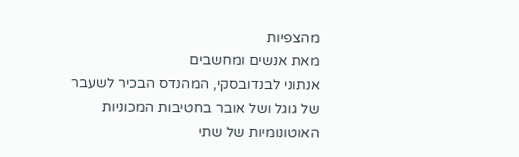מהצפיות
מאת אנשים ומחשבים
אנתוני לבנדובסקי, המהנדס הבכיר לשעבר של גוגל ושל אובר בחטיבות המכוניות האוטונומיות של שתי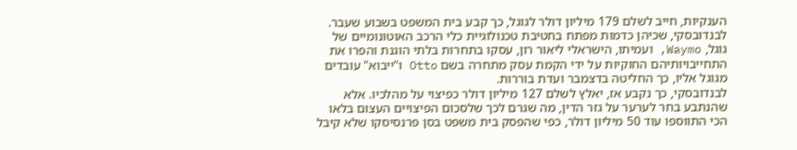הענקיות, חייב לשלם 179 מיליון דולר לגוגל, כך קבע בית המשפט בשבוע שעבר.
לבנדובסקי, שכיהן כדמות מפתח בחטיבת טכנולוגיית כלי הרכב האוטונומיים של גוגל, Waymo, ועמיתו, הישראלי ליאור רון, עסקו בתחרות בלתי הוגנת והפרו את התחייבויותיהם החוקיות על ידי הקמת עסק מתחרה בשם Otto ו"ייבוא" עובדים מגוגל אליו, כך החליטה בדצמבר ועדת בוררות.
לבנדובסקי, כך נקבע אז, יאלץ לשלם 127 מיליון דולר כפיצוי על מהלכיו. אלא שהנתבע בחר לערער על גזר הדין, מה שגרם לכך שלסכום הפיצויים העצום בלאו הכי התווספו עוד 50 מיליון דולר, כפי שהפסק בית משפט בסן פרנסיסקו שלא קיבל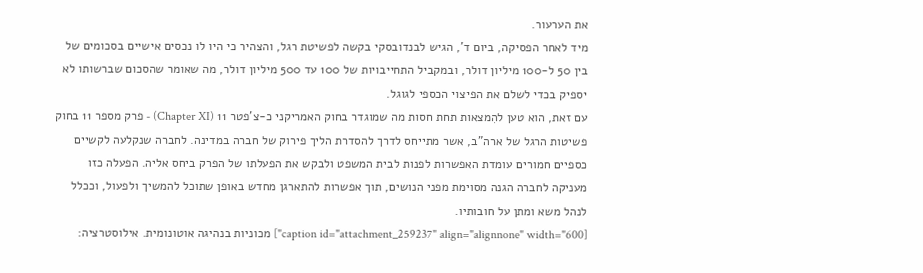את הערעור.
מיד לאחר הפסיקה, ביום ד', הגיש לבנדובסקי בקשה לפשיטת רגל, והצהיר כי היו לו נכסים אישיים בסכומים של בין 50 ל-100 מיליון דולר, ובמקביל התחייבויות של 100 עד 500 מיליון דולר, מה שאומר שהסכום שברשותו לא יספיק בכדי לשלם את הפיצוי הכספי לגוגל.
עם זאת, הוא טען להִמצאות תחת חסות מה שמוגדר בחוק האמריקני כ-צ'פטר 11 (Chapter XI) - פרק מספר 11 בחוק פשיטות הרגל של ארה"ב, אשר מתייחס לדרך להסדרת הליך פירוק של חברה במדינה. לחברה שנקלעה לקשיים כספיים חמורים עומדת האפשרות לפנות לבית המשפט ולבקש את הפעלתו של הפרק ביחס אליה. הפעלה כזו מעניקה לחברה הגנה מסוימת מפני הנושים, תוך אפשרות להתארגן מחדש באופן שתוכל להמשיך ולפעול, וככלל לנהל משא ומתן על חובותיו.
[caption id="attachment_259237" align="alignnone" width="600"] מכוניות בנהיגה אוטונומית. אילוסטרציה: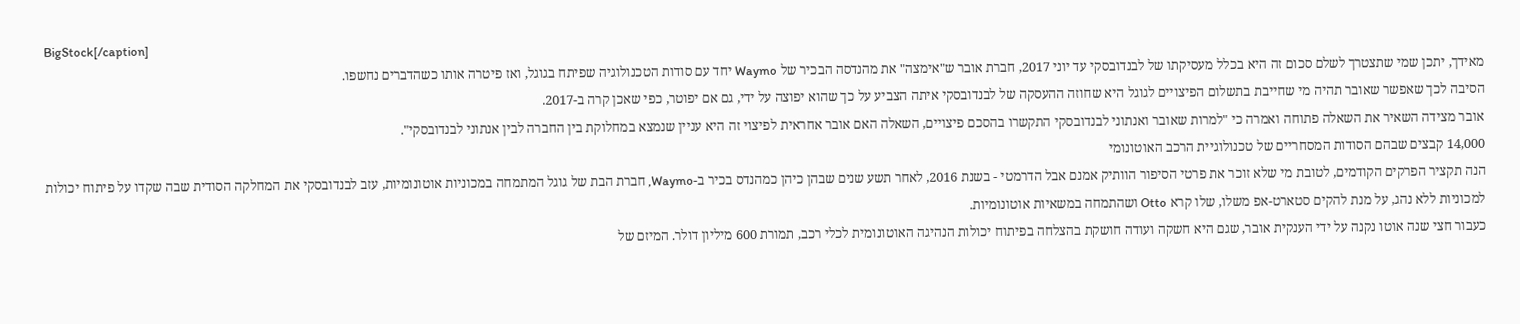BigStock[/caption]
מאידך, יתכן שמי שתצטרך לשלם סכום זה היא בכלל מעסיקתו של לבנדובסקי עד יוני 2017, חברת אובר ש"אימצה" את מהנדסה הבכיר של Waymo יחד עם סודות הטכנולוגיה שפיתח בגוגל, ואז פיטרה אותו כשהדברים נחשפו.
הסיבה לכך שאפשר שאובר תהיה מי שחייבת בתשלום הפיצויים לגוגל היא שחוזה ההעסקה של לבנדובסקי איתה הצביע על כך שהוא יפוצה על ידי, גם אם יפוטר, כפי שאכן קרה ב-2017.
אובר מצידה השאיר את השאלה פתוחה ואמרה כי "למרות שאובר ואנתוני לבנדובסקי התקשרו בהסכם פיצויים, השאלה האם אובר אחראית לפיצוי זה היא עניין שנמצא במחלוקת בין החברה לבין אנתוני לבנדובסקי".
14,000 קבצים שבהם הסודות המסחריים של טכנולוגיית הרכב האוטונומי
הנה תקציר הפרקים הקודמים, לטובת מי שלא זוכר את פרטי הסיפור הוותיק אמנם אבל הדרמטי - בשנת 2016, לאחר תשע שנים שבהן כיהן כמהנדס בכיר ב-Waymo, חברת הבת של גוגל המתמחה במכוניות אוטונומיות, עזב לבנדובסקי את המחלקה הסודית שבה שקדו על פיתוח יכולות למכוניות ללא נהג, על מנת להקים סטארט-אפ משלו, שלו קרא Otto ושהתמחה במשאיות אוטונומיות.
כעבור חצי שנה אוטו נקנה על ידי הענקית אובר, שגם היא חשקה ועודה חושקת בהצלחה בפיתוח יכולות הנהיגה האוטונומית לכלי רכב, תמורת 600 מיליון דולר. המיזם של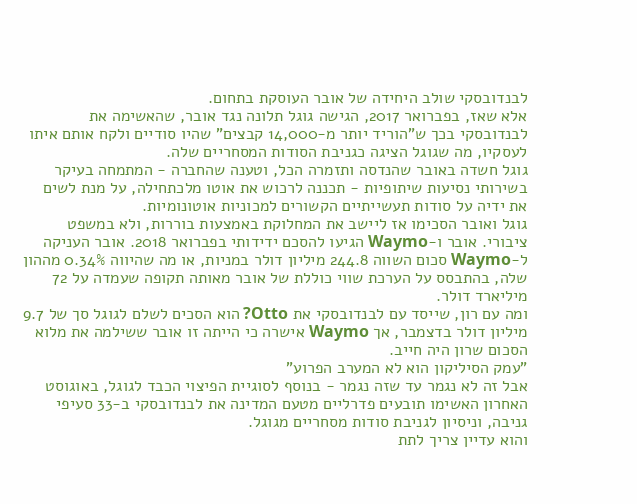לבנדובסקי שולב היחידה של אובר העוסקת בתחום.
אלא שאז, בפברואר 2017, הגישה גוגל תלונה נגד אובר, שהאשימה את לבנדובסקי בכך ש"הוריד יותר מ-14,000 קבצים" שהיו סודיים ולקח אותם איתו לעסקיו, מה שגוגל הציגה כגניבת הסודות המסחריים שלה.
גוגל חשדה באובר שהנדסה ותזמרה הכל, וטענה שהחברה - המתמחה בעיקר בשירותי נסיעות שיתופיות - תכננה לרכוש את אוטו מלכתחילה, על מנת לשים את ידיה על סודות תעשייתיים הקשורים למכוניות אוטונומיות.
גוגל ואובר הסכימו אז ליישב את המחלוקת באמצעות בוררות, ולא במשפט ציבורי. אובר ו-Waymo הגיעו להסכם ידידותי בפברואר 2018. אובר העניקה ל-Waymo סכום השווה 244.8 מיליון דולר במניות, או מה שהיווה 0.34% מההון שלה, בהתבסס על הערכת שווי כוללת של אובר מאותה תקופה שעמדה על 72 מיליארד דולר.
ומה עם רון, שייסד עם לבנדובסקי את Otto? הוא הסכים לשלם לגוגל סך של 9.7 מיליון דולר בדצמבר, אך Waymo אישרה כי הייתה זו אובר ששילמה את מלוא הסכום שרון היה חייב.
"עמק הסיליקון הוא לא המערב הפרוע"
אבל זה לא נגמר עד שזה נגמר - בנוסף לסוגיית הפיצוי הכבד לגוגל, באוגוסט האחרון האשימו תובעים פדרליים מטעם המדינה את לבנדובסקי ב-33 סעיפי גניבה, וניסיון לגניבת סודות מסחריים מגוגל.
והוא עדיין צריך לתת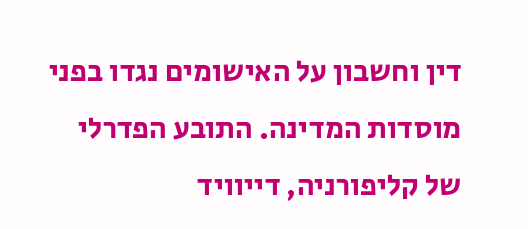דין וחשבון על האישומים נגדו בפני מוסדות המדינה. התובע הפדרלי של קליפורניה, דייוויד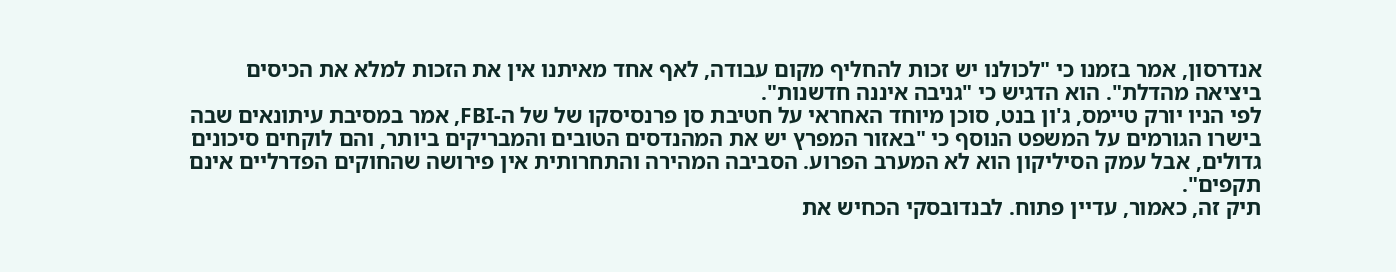אנדרסון, אמר בזמנו כי "לכולנו יש זכות להחליף מקום עבודה, לאף אחד מאיתנו אין את הזכות למלא את הכיסים ביציאה מהדלת". הוא הדגיש כי "גניבה איננה חדשנות".
לפי הניו יורק טיימס, ג'ון בנט, סוכן מיוחד האחראי על חטיבת סן פרנסיסקו של של ה-FBI, אמר במסיבת עיתונאים שבה בישרו הגורמים על המשפט הנוסף כי "באזור המפרץ יש את המהנדסים הטובים והמבריקים ביותר, והם לוקחים סיכונים גדולים, אבל עמק הסיליקון הוא לא המערב הפרוע. הסביבה המהירה והתחרותית אין פירושה שהחוקים הפדרליים אינם תקפים".
תיק זה, כאמור, עדיין פתוח. לבנדובסקי הכחיש את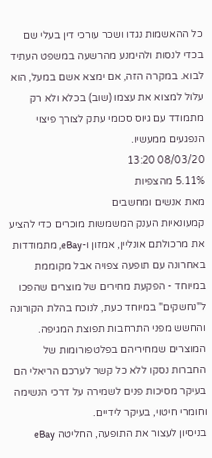כל ההאשמות נגדו ושכר עורכי דין בעלי שם בכדי לנסות ולהימנע מהרשעה במשפט העתיד לבוא. במקרה הזה, אם ימצא אשם במעל, הוא עלול למצוא את עצמו (שוב) בכלא ולא רק מתמודד עם גיוס סכומי עתק לצורך פיצוי הנפגעים ממעשיו.
08/03/20 13:20
5.11% מהצפיות
מאת אנשים ומחשבים
קמעונאיות הענק המשמשות מוכרים כדי להציע את מרכולתם אונליין, אמזון ו-eBay, מתמודדות באחרונה עם תופעה צפויה אבל מקוממת במיוחד - הפקעת מחירים של מוצרים שהפכו ל"נחשקים" במיוחד כעת, לנוכח בהלת הקורונה והחשש מפני התרחבות תפוצת המגיפה.
המוצרים שמחיריהם בפלטפורומות של החברות נסקו ללא כל קשר לערכם הריאלי הם בעיקר מסיכות פנים לשמירה על דרכי הנשימה וחומרי חיטוי, בעיקר לידיים.
בניסיון לעצור את התופעה, החליטה eBay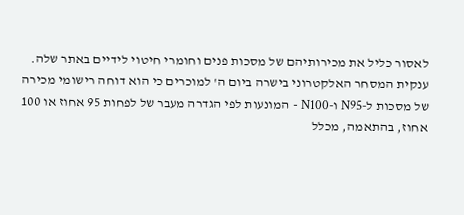לאסור כליל את מכירותיהם של מסכות פנים וחומרי חיטוי לידיים באתר שלה.
ענקית המסחר האלקטרוני בישרה ביום ה' למוכרים כי הוא דוחה רישומי מכירה של מסכות ל-N95 ו-N100 - המונעות לפי הגדרה מעבר של לפחות 95 אחוז או 100 אחוז, בהתאמה, מכלל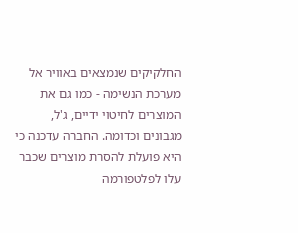החלקיקים שנמצאים באוויר אל מערכת הנשימה - כמו גם את המוצרים לחיטוי ידיים, ג'ל, מגבונים וכדומה. החברה עדכנה כי היא פועלת להסרת מוצרים שכבר עלו לפלטפורמה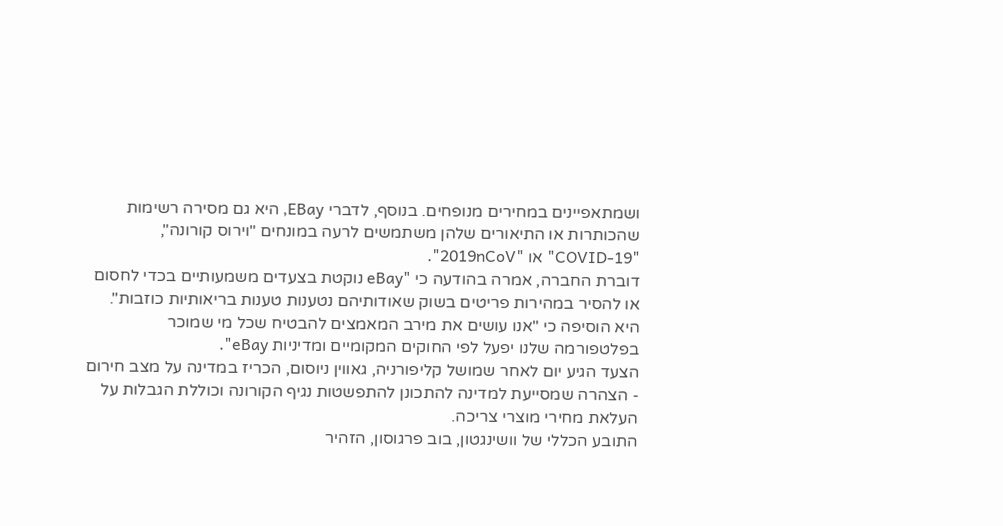ושמתאפיינים במחירים מנופחים. בנוסף, לדברי EBay, היא גם מסירה רשימות שהכותרות או התיאורים שלהן משתמשים לרעה במונחים "וירוס קורונה", "COVID-19" או "2019nCoV".
דוברת החברה, אמרה בהודעה כי "eBay נוקטת בצעדים משמעותיים בכדי לחסום או להסיר במהירות פריטים בשוק שאודותיהם נטענות טענות בריאותיות כוזבות". היא הוסיפה כי "אנו עושים את מירב המאמצים להבטיח שכל מי שמוכר בפלטפורמה שלנו יפעל לפי החוקים המקומיים ומדיניות eBay".
הצעד הגיע יום לאחר שמושל קליפורניה, גאווין ניוסום, הכריז במדינה על מצב חירום - הצהרה שמסייעת למדינה להתכונן להתפשטות נגיף הקורונה וכוללת הגבלות על העלאת מחירי מוצרי צריכה.
התובע הכללי של וושינגטון, בוב פרגוסון, הזהיר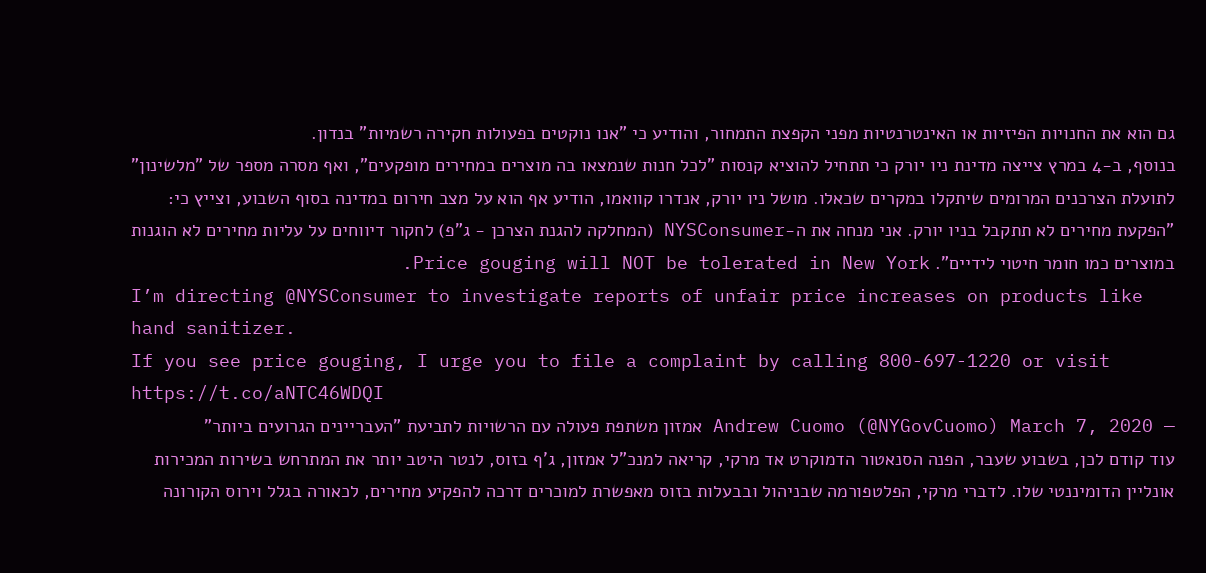גם הוא את החנויות הפיזיות או האינטרנטיות מפני הקפצת התמחור, והודיע כי "אנו נוקטים בפעולות חקירה רשמיות" בנדון.
בנוסף, ב-4 במרץ צייצה מדינת ניו יורק כי תתחיל להוציא קנסות "לכל חנות שנמצאו בה מוצרים במחירים מופקעים", ואף מסרה מספר של "מלשינון" לתועלת הצרכנים המרומים שיתקלו במקרים שכאלו. מושל ניו יורק, אנדרו קוואמו, הודיע אף הוא על מצב חירום במדינה בסוף השבוע, וצייץ כי: "הפקעת מחירים לא תתקבל בניו יורק. אני מנחה את ה-NYSConsumer (המחלקה להגנת הצרכן - ג"פ) לחקור דיווחים על עליות מחירים לא הוגנות במוצרים כמו חומר חיטוי לידיים". Price gouging will NOT be tolerated in New York.
I’m directing @NYSConsumer to investigate reports of unfair price increases on products like hand sanitizer.
If you see price gouging, I urge you to file a complaint by calling 800-697-1220 or visit https://t.co/aNTC46WDQI
— Andrew Cuomo (@NYGovCuomo) March 7, 2020 אמזון משתפת פעולה עם הרשויות לתביעת "העבריינים הגרועים ביותר"
עוד קודם לכן, בשבוע שעבר, הפנה הסנאטור הדמוקרט אד מרקי, קריאה למנכ"ל אמזון, ג'ף בזוס, לנטר היטב יותר את המתרחש בשירות המכירות אונליין הדומיננטי שלו. לדברי מרקי, הפלטפורמה שבניהול ובבעלות בזוס מאפשרת למוכרים דרכה להפקיע מחירים, לכאורה בגלל וירוס הקורונה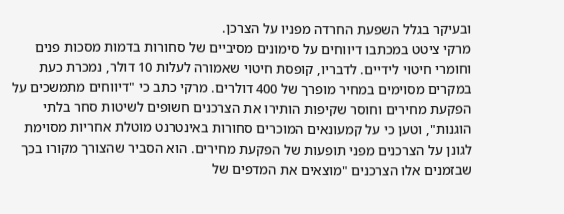ובעיקר בגלל השפעת החרדה מפניו על הצרכן.
מרקי ציטט במכתבו דיווחים על סימונים מסיביים של סחורות בדמות מסכות פנים וחומרי חיטוי לידיים. לדבריו, קופסת חיטוי שאמורה לעלות 10 דולר, נמכרת כעת במקרים מסוימים במחיר מופרך של 400 דולרים. מרקי כתב כי "דיווחים מתמשכים על הפקעת מחירים וחוסר שקיפות הותירו את הצרכנים חשופים לשיטות סחר בלתי הוגנות", וטען כי על קמעונאים המוכרים סחורות באינטרנט מוטלת אחריות מסוימת לגונן על הצרכנים מפני תופעות של הפקעת מחירים. הוא הסביר שהצורך מקורו בכך שבזמנים אלו הצרכנים "מוצאים את המדפים של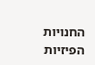החנויות הפיזיות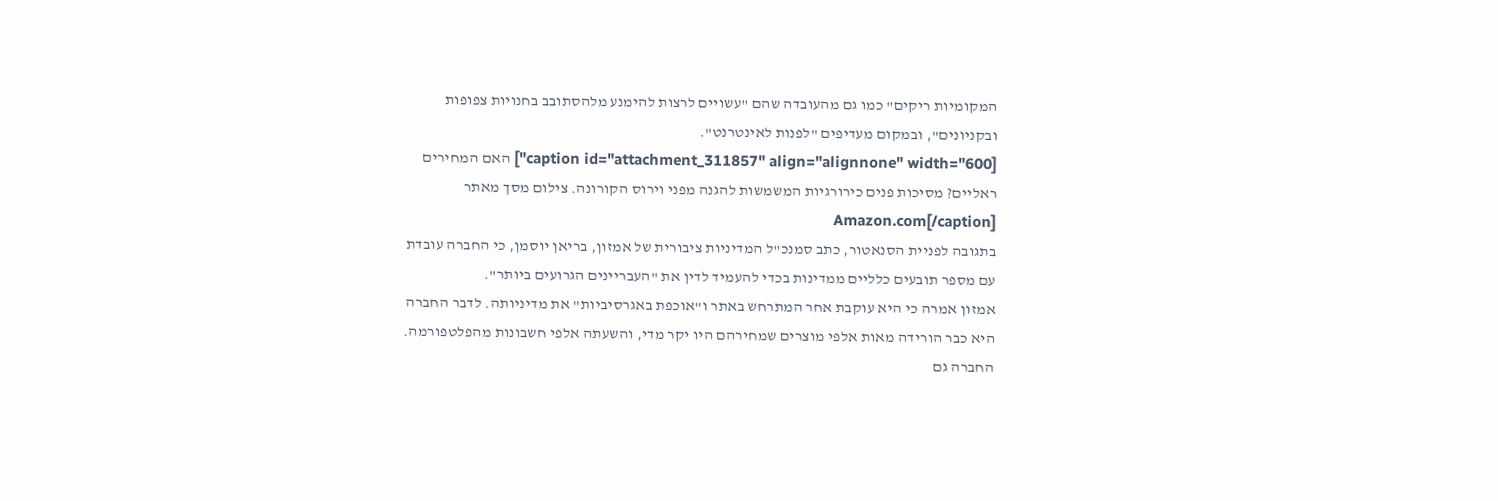המקומיות ריקים" כמו גם מהעובדה שהם "עשויים לרצות להימנע מלהסתובב בחנויות צפופות ובקניונים", ובמקום מעדיפים "לפנות לאינטרנט".
[caption id="attachment_311857" align="alignnone" width="600"] האם המחירים ראליים? מסיכות פנים כירורגיות המשמשות להגנה מפני וירוס הקורונה. צילום מסך מאתר Amazon.com[/caption]
בתגובה לפניית הסנאטור, כתב סמנכ"ל המדיניות ציבורית של אמזון, בריאן יוסמן, כי החברה עובדת עם מספר תובעים כלליים ממדינות בכדי להעמיד לדין את "העבריינים הגרועים ביותר".
אמזון אמרה כי היא עוקבת אחר המתרחש באתר ו"אוכפת באגרסיביות" את מדיניותה. לדבר החברה היא כבר הורידה מאות אלפי מוצרים שמחירהם היו יקר מדי, והשעתה אלפי חשבונות מהפלטפורמה.
החברה גם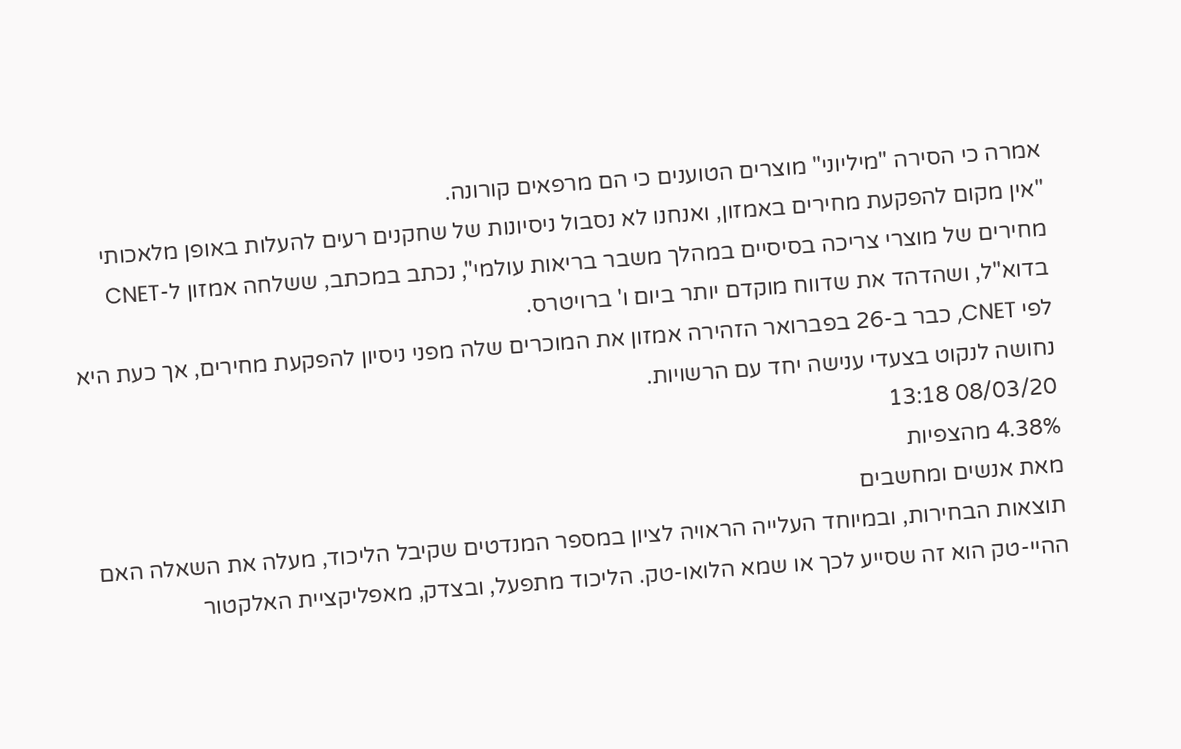אמרה כי הסירה "מיליוני" מוצרים הטוענים כי הם מרפאים קורונה.
"אין מקום להפקעת מחירים באמזון, ואנחנו לא נסבול ניסיונות של שחקנים רעים להעלות באופן מלאכותי מחירים של מוצרי צריכה בסיסיים במהלך משבר בריאות עולמי", נכתב במכתב, ששלחה אמזון ל-CNET בדוא"ל, ושהדהד את שדווח מוקדם יותר ביום ו' ברויטרס.
לפי CNET, כבר ב-26 בפברואר הזהירה אמזון את המוכרים שלה מפני ניסיון להפקעת מחירים, אך כעת היא נחושה לנקוט בצעדי ענישה יחד עם הרשויות.
08/03/20 13:18
4.38% מהצפיות
מאת אנשים ומחשבים
תוצאות הבחירות, ובמיוחד העלייה הראויה לציון במספר המנדטים שקיבל הליכוד, מעלה את השאלה האם ההיי-טק הוא זה שסייע לכך או שמא הלואו-טק. הליכוד מתפעל, ובצדק, מאפליקציית האלקטור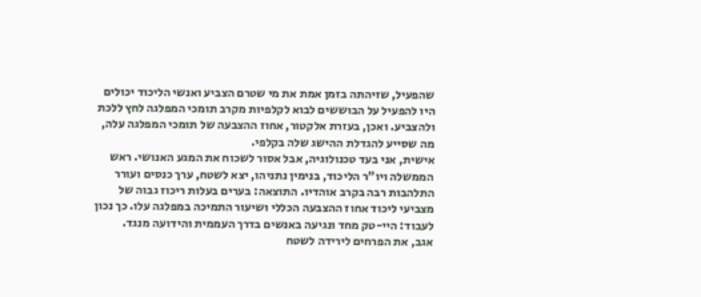שהפעיל, שזיהתה בזמן אמת את מי שטרם הצביע ואנשי הליכוד יכולים היו להפעיל על הבוששים לבוא לקלפיות מקרב תומכי המפלגה לחץ ללכת ולהצביע. ואכן, בעזרת אלקטור, אחוז ההצבעה של תומכי המפלגה עלה, מה שסייע להגדלת ההישג שלה בקלפי.
אישית, אני בעד טכנולוגיה, אבל אסור לשכוח את המגע האנושי. ראש הממשלה ויו"ר הליכוד, בנימין נתניהו, יצא לשטח, ערך כנסים ועורר התלהבות רבה בקרב אוהדיו. התוצאה: בערים בעלות ריכוז גבוה של מצביעי ליכוד אחוז ההצבעה הכללי ושיעור התמיכה במפלגה עלו. כך נכון לעבוד: היי-טק מחד ונגיעה באנשים בדרך העממית והידועה מנגד.
אגב, את הפרחים לירידה לשטח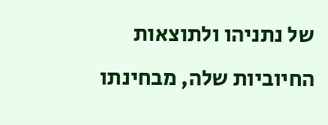של נתניהו ולתוצאות החיוביות שלה, מבחינתו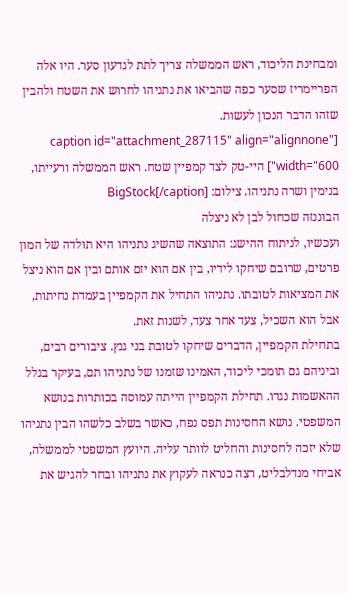ומבחינת הליכוד, ראש הממשלה צריך לתת לגדעון סער. היו אלה הפריימריז שסער כפה שהביאו את נתניהו לחרוש את השטח ולהבין שזהו הדבר הנכון לעשות.
[caption id="attachment_287115" align="alignnone" width="600"] היי-טק לצד קמפיין שטח. ראש הממשלה ורעייתו, בנימין ושרה נתניהו. צילום: BigStock[/caption]
הבוננזה שכחול לבן לא ניצלה
ועכשיו, לניתוח ההישג: התוצאה שהשיג נתניהו היא תולדה של המון פרטים, שרובם שיחקו לידיו, בין אם הוא יזם אותם ובין אם הוא ניצל את המציאות לטובתו. נתניהו התחיל את הקמפיין בעמדת נחיתות, אבל הוא השכיל, צעד אחר צעד, לשנות זאת.
בתחילת הקמפיין, הדברים שיחקו לטובת בני גנץ. ציבורים רבים, וביניהם גם תומכי ליכוד, האמינו שזמנו של נתניהו תם, בעיקר בגלל ההאשמות נגדו. תחילת הקמפיין הייתה עמוסה בכותרות בנושא המשפטי. נושא החסינות תפס נפח, כאשר בשלב כלשהו הבין נתניהו שלא יזכה לחסינות והחליט לוותר עליה. היועץ המשפטי לממשלה, אביחי מנדלבליט, רצה כנראה לעקוץ את נתניהו ובחר להגיש את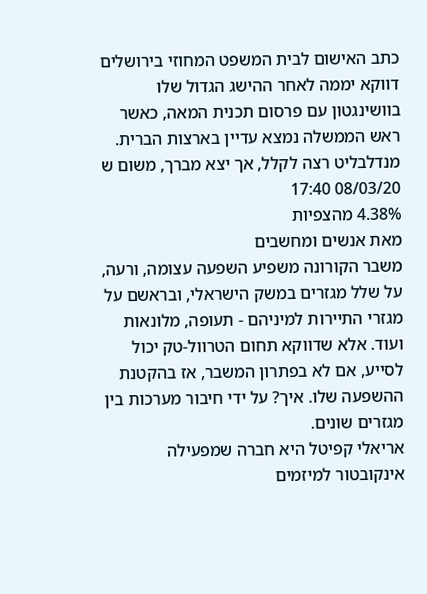כתב האישום לבית המשפט המחוזי בירושלים דווקא יממה לאחר ההישג הגדול שלו בוושינגטון עם פרסום תכנית המאה, כאשר ראש הממשלה נמצא עדיין בארצות הברית. מנדלבליט רצה לקלל, אך יצא מברך, משום ש
08/03/20 17:40
4.38% מהצפיות
מאת אנשים ומחשבים
משבר הקורונה משפיע השפעה עצומה, ורעה, על שלל מגזרים במשק הישראלי, ובראשם על מגזרי התיירות למיניהם - תעופה, מלונאות ועוד. אלא שדווקא תחום הטרוול-טק יכול לסייע, אם לא בפתרון המשבר, אז בהקטנת ההשפעה שלו. איך? על ידי חיבור מערכות בין מגזרים שונים.
אריאלי קפיטל היא חברה שמפעילה אינקובטור למיזמים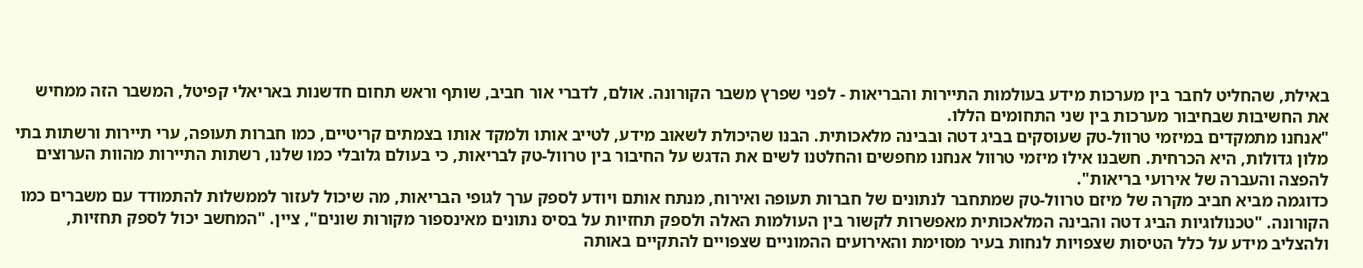באילת, שהחליט לחבר בין מערכות מידע בעולמות התיירות והבריאות - לפני שפרץ משבר הקורונה. אולם, לדברי אור חביב, שותף וראש תחום חדשנות באריאלי קפיטל, המשבר הזה ממחיש את החשיבות שבחיבור מערכות בין שני התחומים הללו.
"אנחנו מתמקדים במיזמי טרוול-טק שעוסקים בביג דטה ובבינה מלאכותית. הבנו שהיכולת לשאוב מידע, לטייב אותו ולמקד אותו בצמתים קריטיים, כמו חברות תעופה, ערי תיירות ורשתות בתי מלון גדולות, היא הכרחית. חשבנו אילו מיזמי טרוול אנחנו מחפשים והחלטנו לשים את הדגש על החיבור בין טרוול-טק לבריאות, כי בעולם גלובלי כמו שלנו, רשתות התיירות מהוות הערוצים להפצה והעברה של אירועי בריאות".
כדוגמה מביא חביב מקרה של מיזם טרוול-טק שמתחבר לנתונים של חברות תעופה ואירוח, מנתח אותם ויודע לספק ערך לגופי הבריאות, מה שיכול לעזור לממשלות להתמודד עם משברים כמו הקורונה. "טכנולוגיות הביג דטה והבינה המלאכותית מאפשרות לקשור בין העולמות האלה ולספק תחזיות על בסיס נתונים מאינספור מקורות שונים", ציין. "המחשב יכול לספק תחזיות, ולהצליב מידע על כלל הטיסות שצפויות לנחות בעיר מסוימת והאירועים ההמוניים שצפויים להתקיים באותה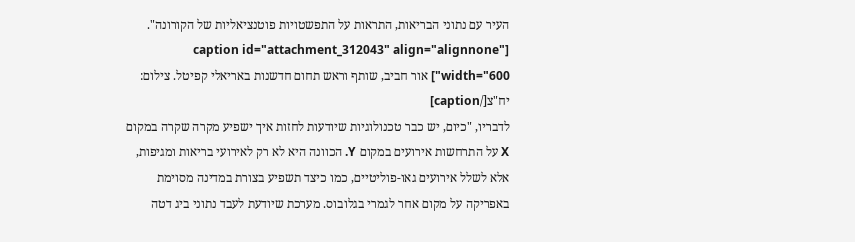העיר עם נתוני הבריאות, התראות על התפשטויות פוטנציאליות של הקורונה".
[caption id="attachment_312043" align="alignnone" width="600"] אור חביב, שותף וראש תחום חדשנות באריאלי קפיטל. צילום: יח"צ[/caption]
לדבריו, "כיום, יש כבר טכנולוגיות שיודעות לחזות איך ישפיע מקרה שקרה במקום X על התרחשות אירועים במקום Y. הכוונה היא לא רק לאירועי בריאות ומגיפות, אלא לשלל אירועים גאו-פוליטיים, כמו כיצד תשפיע בצורת במדינה מסוימת באפריקה על מקום אחר לגמרי בגלובוס. מערכת שיודעת לעבד נתוני ביג דטה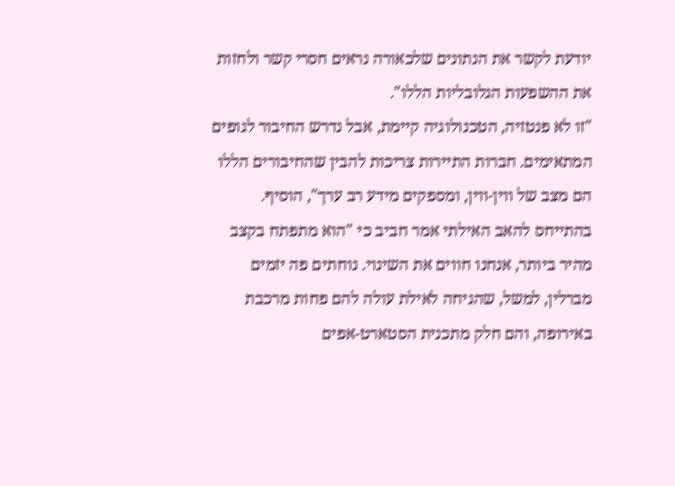יודעת לקשר את הנתונים שלכאורה נראים חסרי קשר ולחזות את ההשפעות הגלובליות הללו".
"זו לא פנטזיה, הטכנולוגיה קיימת, אבל נדרש החיבור לגופים המתאימים. חברות התיירות צריכות להבין שהחיבורים הללו הם מצב של ווין-ווין, ומספקים מידע רב ערך", הוסיף.
בהתייחס להאב האילתי אמר חביב כי "הוא מתפתח בקצב מהיר ביותר, אנחנו חווים את השינוי. נוחתים פה יזמים מברלין, למשל, שהגיחה לאילת עולה להם פחות מרכבת באירופה, והם חלק מתכנית הסטארט-אפים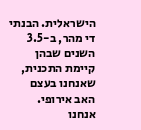הישראלית. הבנתי די מהר, ב-3.5 השנים שבהן קיימת התכנית, שאנחנו בעצם האב אירופי. אנחנו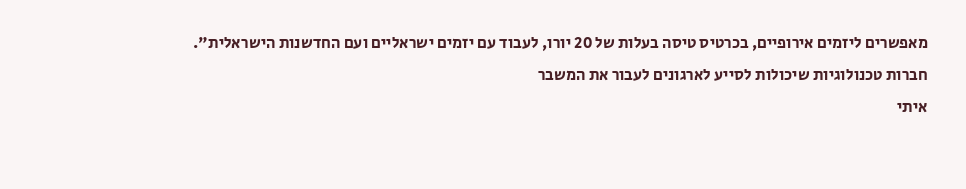מאפשרים ליזמים אירופיים, בכרטיס טיסה בעלות של 20 יורו, לעבוד עם יזמים ישראליים ועם החדשנות הישראלית".
חברות טכנולוגיות שיכולות לסייע לארגונים לעבור את המשבר
איתי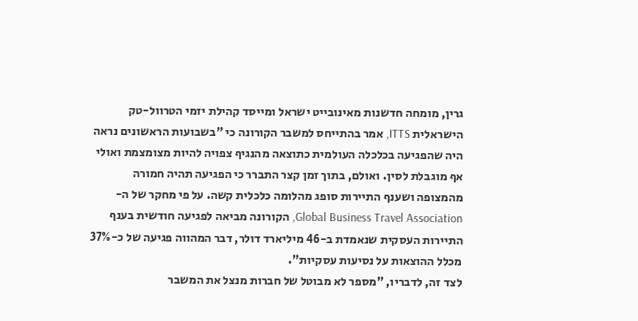גרין, מומחה חדשנות מאינובייט ישראל ומייסד קהילת יזמי הטרוול-טק הישראלית ITTS, אמר בהתייחס למשבר הקורונה כי "בשבועות הראשונים נראה היה שהפגיעה בכלכלה העולמית כתוצאה מהנגיף צפויה להיות מצומצמת ואולי אף מוגבלת לסין. ואולם, בתוך זמן קצר התברר כי הפגיעה תהיה חמורה מהמצופה ושענף התיירות סופג מהלומה כלכלית קשה. על פי מחקר של ה-Global Business Travel Association, הקורונה מביאה לפגיעה חודשית בענף התיירות העסקית שנאמדת ב-46 מיליארד דולר, דבר המהווה פגיעה של כ-37% מכלל ההוצאות על נסיעות עסקיות".
לצד זה, לדבריו, "מספר לא מבוטל של חברות מנצל את המשבר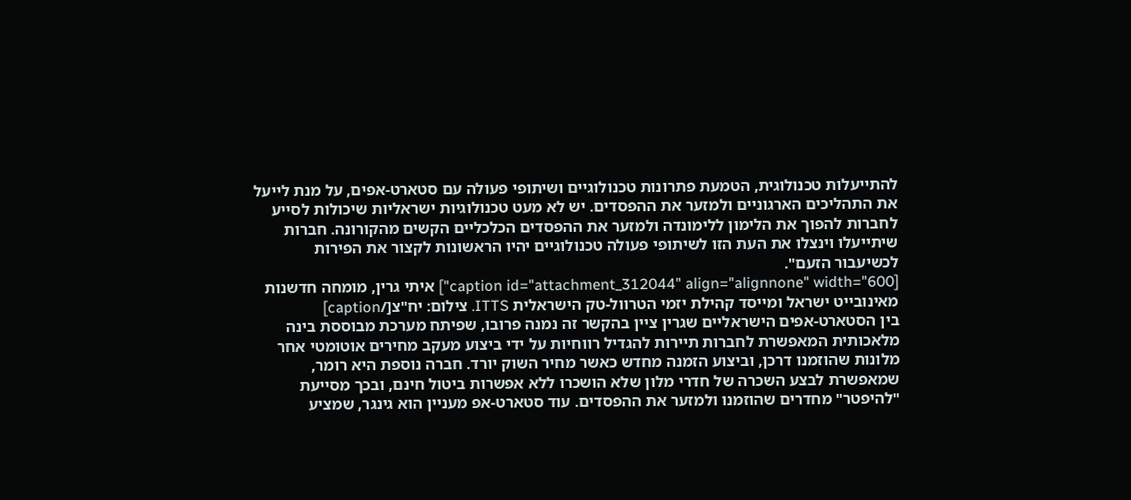להתייעלות טכנולוגית, הטמעת פתרונות טכנולוגיים ושיתופי פעולה עם סטארט-אפים, על מנת לייעל את התהליכים הארגוניים ולמזער את ההפסדים. יש לא מעט טכנולוגיות ישראליות שיכולות לסייע לחברות להפוך את הלימון ללימונדה ולמזער את ההפסדים הכלכליים הקשים מהקורונה. חברות שיתייעלו וינצלו את העת הזו לשיתופי פעולה טכנולוגיים יהיו הראשונות לקצור את הפירות לכשיעבור הזעם".
[caption id="attachment_312044" align="alignnone" width="600"] איתי גרין, מומחה חדשנות מאינובייט ישראל ומייסד קהילת יזמי הטרוול-טק הישראלית ITTS. צילום: יח"צ[/caption]
בין הסטארט-אפים הישראליים שגרין ציין בהקשר זה נמנה פרובו, שפיתח מערכת מבוססת בינה מלאכותית המאפשרת לחברות תיירות להגדיל רווחיות על ידי ביצוע מעקב מחירים אוטומטי אחר מלונות שהוזמנו דרכן, וביצוע הזמנה מחדש כאשר מחיר השוק יורד. חברה נוספת היא רומר, שמאפשרת לבצע השכרה של חדרי מלון שלא הושכרו ללא אפשרות ביטול חינם, ובכך מסייעת "להיפטר" מחדרים שהוזמנו ולמזער את ההפסדים. עוד סטארט-אפ מעניין הוא גינגר, שמציע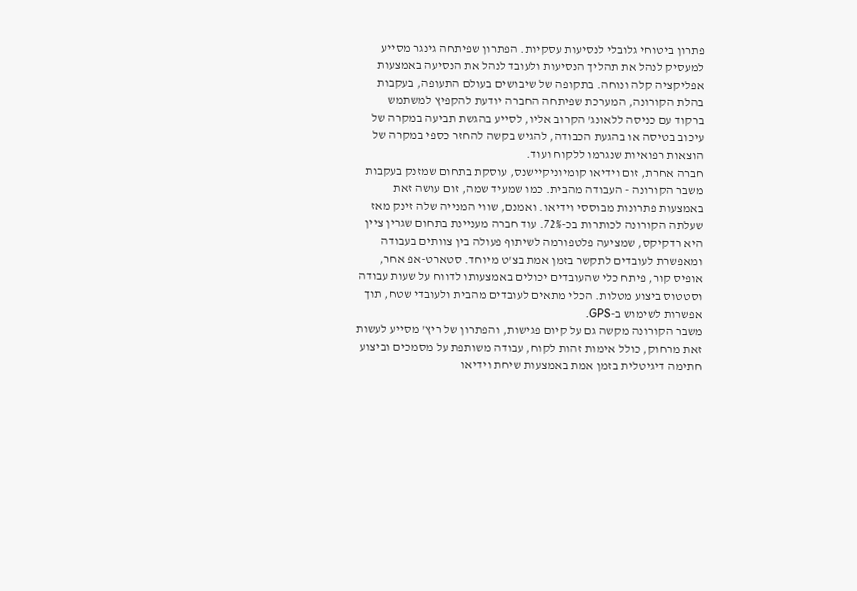פתרון ביטוחי גלובלי לנסיעות עסקיות. הפתרון שפיתחה גינגר מסייע למעסיק לנהל את תהליך הנסיעות ולעובד לנהל את הנסיעה באמצעות אפליקציה קלה ונוחה. בתקופה של שיבושים בעולם התעופה, בעקבות בהלת הקורונה, המערכת שפיתחה החברה יודעת להקפיץ למשתמש ברקוד עם כניסה ללאונג' הקרוב אליו, לסייע בהגשת תביעה במקרה של עיכוב בטיסה או בהגעת הכבודה, להגיש בקשה להחזר כספי במקרה של הוצאות רפואיות שנגרמו ללקוח ועוד.
חברה אחרת, זום וידיאו קומיוניקיישנס, עוסקת בתחום שמזנק בעקבות משבר הקורונה - העבודה מהבית. כמו שמעיד שמה, זום עושה זאת באמצעות פתרונות מבוססי וידיאו. ואמנם, שווי המנייה שלה זינק מאז שעלתה הקורונה לכותרות בכ-72%. עוד חברה מעניינת בתחום שגרין ציין היא רדקיקס, שמציעה פלטפורמה לשיתוף פעולה בין צוותים בעבודה ומאפשרת לעובדים לתקשר בזמן אמת בצ'ט מיוחד. סטארט-אפ אחר, אופיס קור, פיתח כלי שהעובדים יכולים באמצעותו לדווח על שעות עבודה וסטטוס ביצוע מטלות. הכלי מתאים לעובדים מהבית ולעובדי שטח, תוך אפשרות לשימוש ב-GPS.
משבר הקורונה מקשה גם על קיום פגישות, והפתרון של ריץ' מסייע לעשות זאת מרחוק, כולל אימות זהות לקוח, עבודה משותפת על מסמכים וביצוע חתימה דיגיטלית בזמן אמת באמצעות שיחת וידיאו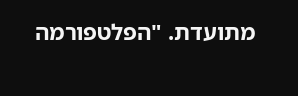מתועדת. "הפלטפורמה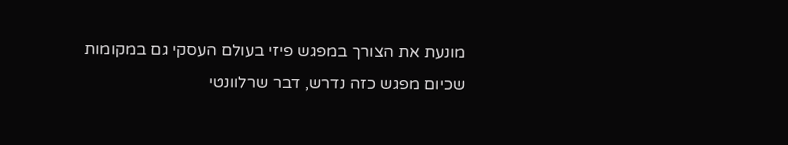מונעת את הצורך במפגש פיזי בעולם העסקי גם במקומות שכיום מפגש כזה נדרש, דבר שרלוונטי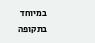במיוחד בתקופה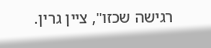רגישה שכזו", ציין גרין.